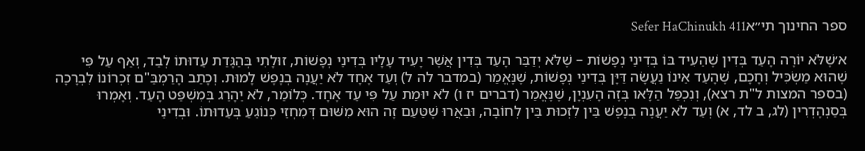ספר החינוך תי״אSefer HaChinukh 411

א׳שֶׁלֹּא יוֹרֶה הָעֵד בְּדִין שֶׁהֵעִיד בּוֹ בְּדִינֵי נְפָשׁוֹת – שֶׁלֹּא יְדַבֵּר הָעֵד בְּדִין אֲשֶׁר יָעִיד עָלָיו בְּדִינֵי נְפָשׁוֹת, זוּלָתִי בְּהַגָּדַת עֵדוּתוֹ לְבַד, וְאַף עַל פִּי שֶׁהוּא מַשְׂכִּיל וְחָכָם, שֶׁהָעֵד אֵינוֹ נַעֲשָׂה דַּיָּן בְּדִינֵי נְפָשׁוֹת, שֶׁנֶּאֱמַר (במדבר לה ל) וְעֵד אֶחָד לֹא יַעֲנֶה בְנֶפֶשׁ לָמוּת. וְכָתַב הָרַמְבַּ"ם זִכְרוֹנוֹ לִבְרָכָה (בספר המצות ל"ת רצא), וְנִכְפַּל הַלָּאו בְּזֶה הָעִנְיָן, שֶׁנֶּאֱמַר (דברים יז ו) לֹא יוּמַת עַל פִּי עֵד אֶחָד. כְּלוֹמַר, לֹא יֵהָרֵג בְּמִשְׁפַּט הָעֵד. וְאָמְרוּ בְּסַנְהֶדְרִין (לג, ב לד, א) וְעֵד לֹא יַעֲנֶה בְנֶפֶשׁ בֵּין לִזְכוּת בֵּין לְחוֹבָה, וּבֵאֲרוּ שֶׁטַּעַם זֶה הוּא מִשּׁוּם דְּמִחְזֵי כְּנוֹגֵעַ בְּעֵדוּתוֹ. וּבְדִינֵי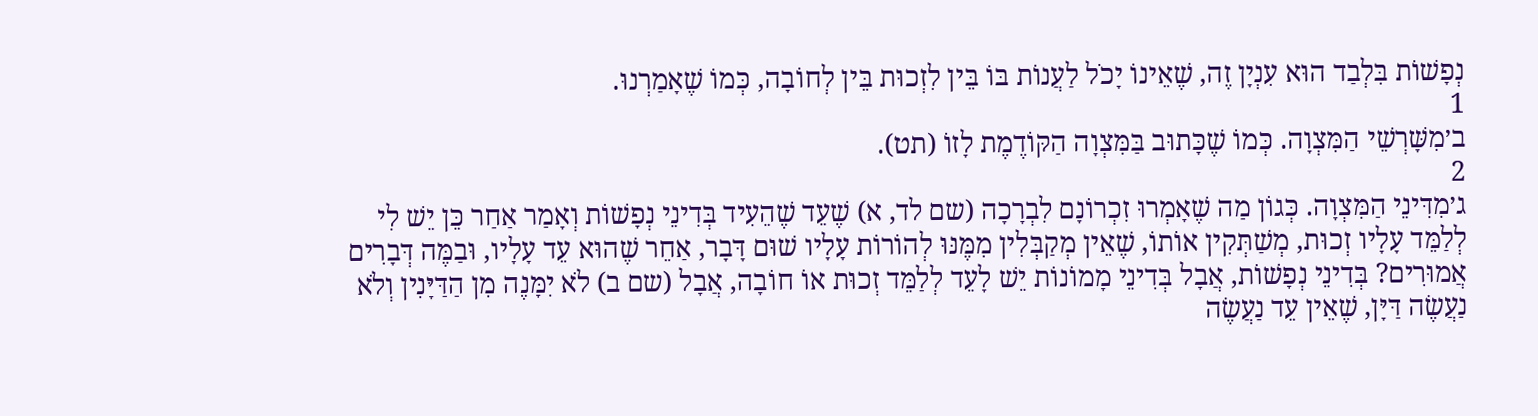נְפָשׁוֹת בִּלְבַד הוּא עִנְיָן זֶה, שֶׁאֵינוֹ יָכֹל לַעֲנוֹת בּוֹ בֵּין לִזְכוּת בֵּין לְחוֹבָה, כְּמוֹ שֶׁאָמַרְנוּ.
1
ב׳מִשָּׁרְשֵׁי הַמִּצְוָה. כְּמוֹ שֶׁכָּתוּב בַּמִּצְוָה הַקּוֹדֶמֶת לָזוֹ (תט).
2
ג׳מִדִּינֵי הַמִּצְוָה. כְּגוֹן מַה שֶׁאָמְרוּ זִכְרוֹנָם לִבְרָכָה (שם לד, א) שֶׁעֵד שֶׁהֵעִיד בְּדִינֵי נְפָשׁוֹת וְאָמַר אַחַר כֵּן יֵשׁ לִי לְלַמֵּד עָלָיו זְכוּת, מְשַׁתְּקִין אוֹתוֹ, שֶׁאֵין מְקַבְּלִין מִמֶּנּוּ לְהוֹרוֹת עָלָיו שׁוּם דָּבָר, אַחֵר שֶׁהוּא עֵד עָלָיו, וּבַמֶּה דְּבָרִים אֲמוּרִים? בְּדִינֵי נְפָשׁוֹת, אֲבָל בְּדִינֵי מָמוֹנוֹת יֵשׁ לָעֵד לְלַמֵּד זְכוּת אוֹ חוֹבָה, אֲבָל (שם ב) לֹא יִמָּנֶה מִן הַדַּיָּנִין וְלֹא נַעֲשֶׂה דַּיָּן, שֶׁאֵין עֵד נַעֲשֶׂה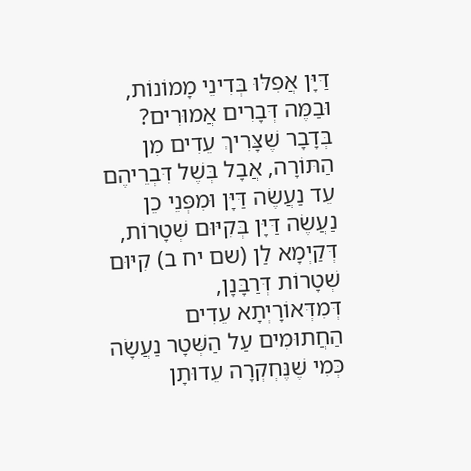דַּיָּן אֲפִלּוּ בְּדִינֵי מָמוֹנוֹת, וּבַמֶּה דְּבָרִים אֲמוּרִים? בְּדָבָר שֶׁצָּרִיךְ עֵדִים מִן הַתּוֹרָה, אֲבָל בְּשֶׁל דִּבְרֵיהֶם עֵד נַעֲשֶׂה דַּיָּן וּמִפְּנֵי כֵן נַעֲשֶׂה דַּיָּן בְּקִיּוּם שְׁטָרוֹת, דְּקַיְמָא לַן (שם יח ב) קִיּוּם שְׁטָרוֹת דְּרַבָּנָן, דְּמִדְּאוֹרָיְתָא עֵדִים הַחֲתוּמִים עַל הַשְּׁטָר נַעֲשָׂה כְּמִי שֶׁנֶּחְקְרָה עֵדוּתָן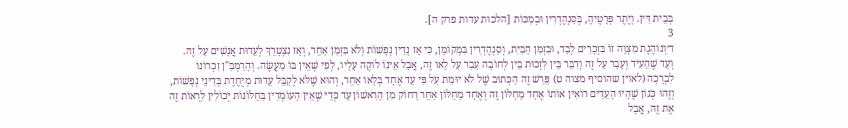בְּבֵית דִּין. וְיֶתֶר פְּרָטֶיהָ, בְּסַנְהֶדְרִין וּבְמַכּוֹת [הלכות עדות פרק ה].
3
ד׳וְנוֹהֶגֶת מִצְוָה זוֹ בִּזְכָרִים לְבַד, וּבִזְמַן הַבַּיִת, וְסַנְהֶדְרִין בִּמְקוֹמָן, כִּי אָז נָדִין נְפָשׁוֹת וְלֹא בִּזְמַן אַחֵר, וְאָז נִצְטָרֵךְ לְעֵדוּת אֲנָשִׁים עַל זֶה. וְעֵד שֶׁהֵעִיד וְעָבַר עַל זֶה וְדִבֵּר בֵּין לִזְכוּת בֵּין לְחוֹבָה עָבַר עַל לָאו זֶה, אֲבָל אֵינוֹ לוֹקֶה עָלָיו, לְפִי שֶׁאֵין בּוֹ מַעֲשֶׂה. וְהָרַמְבַּ"ן זִכְרוֹנוֹ לִבְרָכָה (לאוין שהוסיף מצוה ט) פֵּרֵשׁ זֶה הַכָּתוּב שֶׁל לֹא יוּמַת עַל פִּי עֵד אֶחָד בְּלָאו אַחֵר, וְהוּא שֶׁלֹּא לְקַבֵּל עֵדוּת מְיֻחֶדֶת בְּדִינֵי נְפָשׁוֹת, וְזֶהוּ כְּגוֹן שֶׁהָיוּ הָעֵדִים רוֹאִין אוֹתוֹ אֶחָד מֵחַלּוֹן זֶה וְאֶחָד מֵחַלּוֹן אַחֵר רָחוֹק מִן הָרִאשׁוֹן עַד כְּדֵי שֶׁאֵין הָעוֹמְדִין בַּחַלּוֹנוֹת יְכוֹלִין לִרְאוֹת זֶה אֶת זֶה, אֲבָל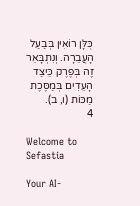כֻּלָּן רוֹאִין בְּבַעַל הָעֲבֵרָה. וְנִתְבָּאֵר זֶה בְּפֶרֶק כֵּיצַד הָעֵדִים בְּמַסֶּכֶת מַכּוֹת (ו, ב).
4

Welcome to Sefastia

Your AI-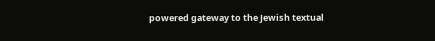powered gateway to the Jewish textual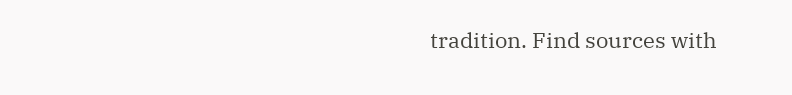tradition. Find sources with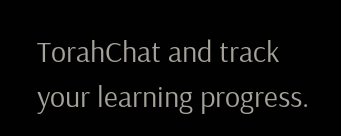TorahChat and track your learning progress.